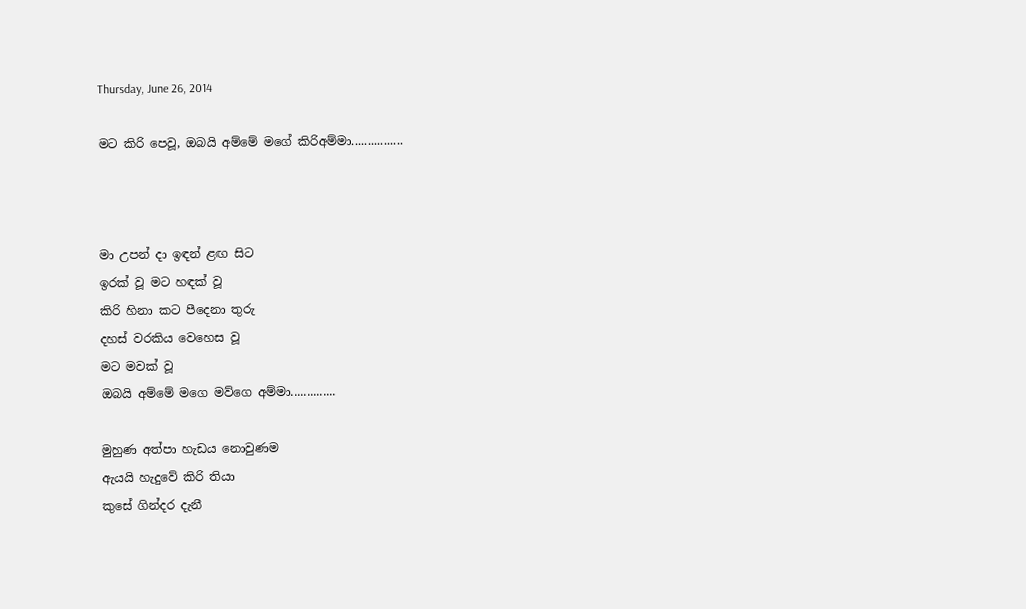Thursday, June 26, 2014

මට කිරි පෙවූ, ඔබයි අම්මේ මගේ කිරිඅම්මා................



මා උපන් දා ඉඳන් ළඟ සිට
ඉරක් වූ මට හඳක් වූ
කිරි හිනා කට පීදෙනා තුරු
දහස් වරකිය වෙහෙස වූ
මට මවක් වූ
ඔබයි අම්මේ මගෙ මව්ගෙ අම්මා..............

මුහුණ අත්පා හැඩය නොවුණම
ඇයයි හැදුවේ කිරි තියා
කුසේ ගින්දර දැනී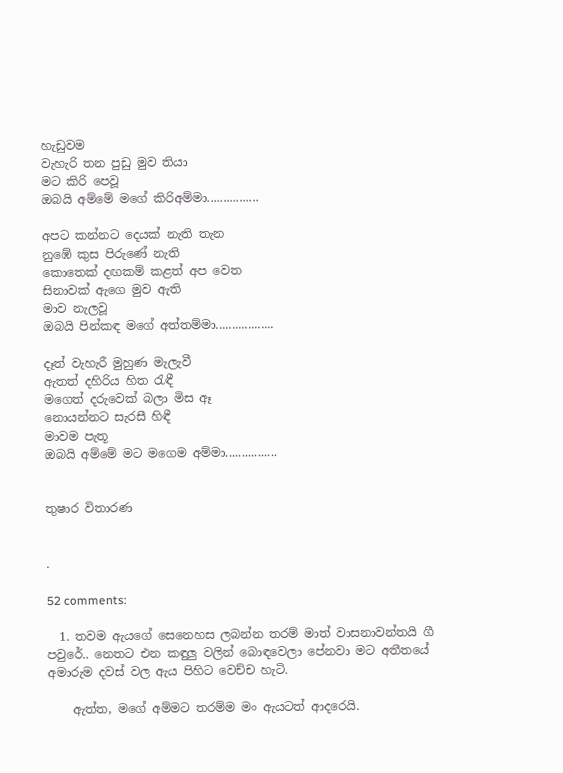හැඩුවම
වැහැරි තන පුඩු මුව තියා
මට කිරි පෙවූ
ඔබයි අම්මේ මගේ කිරිඅම්මා................

අපට කන්නට දෙයක් නැති තැන
නුඹේ කුස පිරුණේ නැති
කොතෙක් දඟකම් කළත් අප වෙත
සිනාවක් ඇගෙ මුව ඇති
මාව නැලවූ
ඔබයි පින්කඳ මගේ අත්තම්මා..................

දෑත් වැහැරී මුහුණ මැලැවී
ඇතත් දහිරිය හිත රැඳී
මගෙත් දරුවෙක් බලා මිස ඈ
නොයන්නට සැරසී හිඳී
මාවම පැතූ
ඔබයි අම්මේ මට මගෙම අම්මා................


තුෂාර විතාරණ


.

52 comments:

  1. තවම ඇයගේ සෙනෙහස ලබන්න තරම් මාත් වාසනාවන්තයි ගී පවුරේ.. නෙතට එන කඳුලු වලින් බොඳවෙලා පේනවා මට අතීතයේ අමාරුම දවස් වල ඇය පිහිට වෙච්ච හැටි.

    ඇත්ත, මගේ අම්මට තරම්ම මං ඇයටත් ආදරෙයි.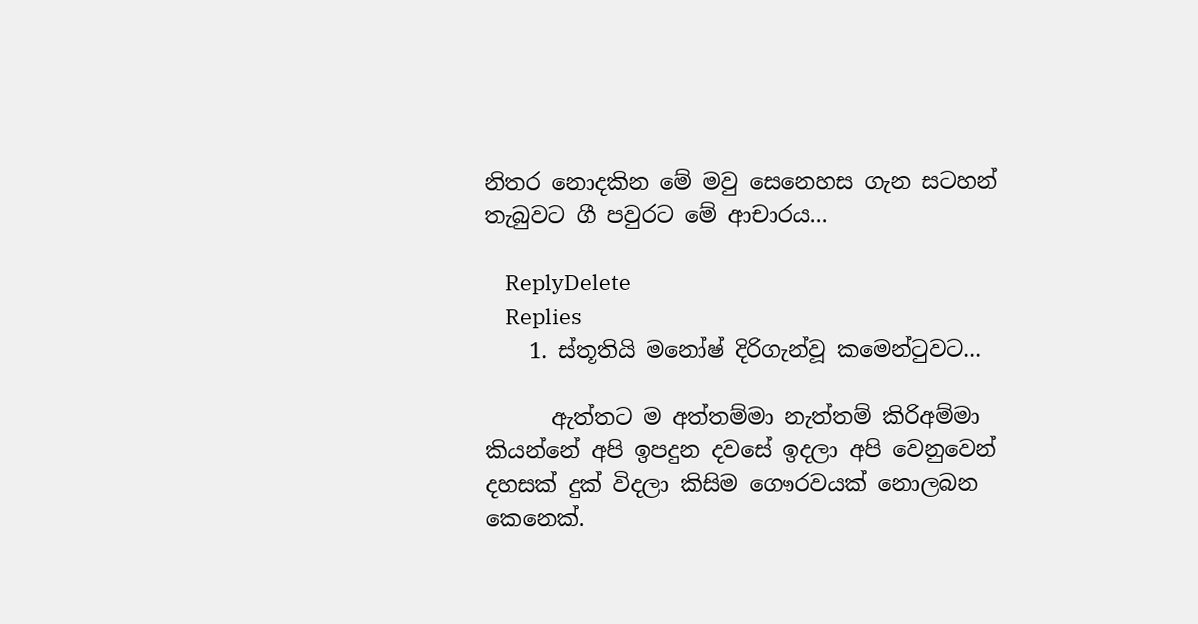නිතර නොදකින මේ මවු සෙනෙහස ගැන සටහන් තැබුවට ගී පවුරට මේ ආචාරය...

    ReplyDelete
    Replies
    1. ස්තූතියි මනෝෂ් දිරිගැන්වූ කමෙන්ටුවට...

      ඇත්තට ම අත්තම්මා නැත්තම් කිරිඅම්මා කියන්නේ අපි ඉපදුන දවසේ ඉදලා අපි වෙනුවෙන් දහසක් දුක් විදලා කිසිම ගෞරවයක් නොලබන කෙනෙක්.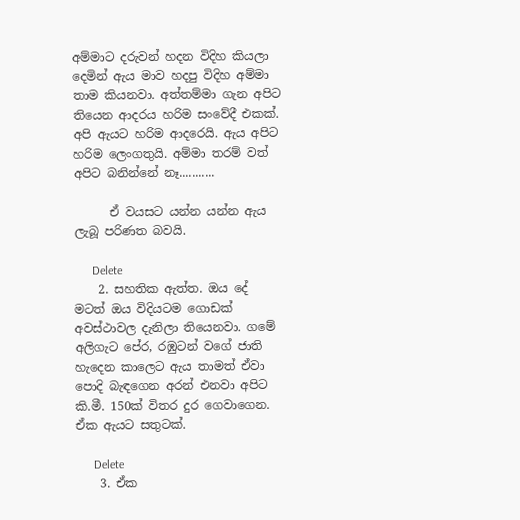අම්මාට දරුවන් හදන විදිහ කියලා දෙමින් ඇය මාව හදපු විදිහ අම්මා තාම කියනවා. අත්තම්මා ගැන අපිට තියෙන ආදරය හරිම සංවේදී එකක්. අපි ඇයට හරිම ආදරෙයි. ඇය අපිට හරිම ලෙංගතුයි. අම්මා තරම් වත් අපිට බනින්නේ නෑ...........

      ඒ වයසට යන්න යන්න ඇය ලැබූ පරිණත බවයි.

      Delete
    2. සහතික ඇත්ත. ඔය දේ මටත් ඔය විදියටම ගොඩක් අවස්ථාවල දැනිලා තියෙනවා. ගමේ අලිගැට පේර, රඹුටන් වගේ ජාති හැදෙන කාලෙට ඇය තාමත් ඒවා පොදි බැඳගෙන අරන් එනවා අපිට කි.මී. 150ක් විතර දුර ගෙවාගෙන. ඒක ඇයට සතුටක්.

      Delete
    3. ඒක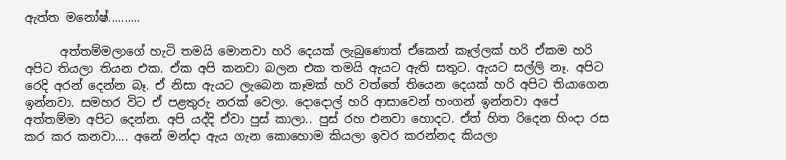ඇත්ත මනෝෂ්..........

      අත්තම්මලාගේ හැටි තමයි මොනවා හරි දෙයක් ලැබුණොත් ඒකෙන් කෑල්ලක් හරි ඒකම හරි අපිට තියලා තියන එක. ඒක අපි කනවා බලන එක තමයි ඇයට ඇති සතුට. ඇයට සල්ලි නෑ. අපිට රෙදි අරන් දෙන්න බෑ. ඒ නිසා ඇයට ලැබෙන කෑමක් හරි වත්තේ තියෙන දෙයක් හරි අපිට තියාගෙන ඉන්නවා. සමහර විට ඒ පළතුරු නරක් වෙලා. දොදොල් හරි ආසාවෙන් හංගන් ඉන්නවා අපේ අත්තම්මා අපිට දෙන්න. අපි යද්දි ඒවා පුස් කාලා.. පුස් රහ එනවා හොදට. ඒත් හිත රිදෙන හිංදා රස කර කර කනවා.... අනේ මන්දා ඇය ගැන කොහොම කියලා ඉවර කරන්නද කියලා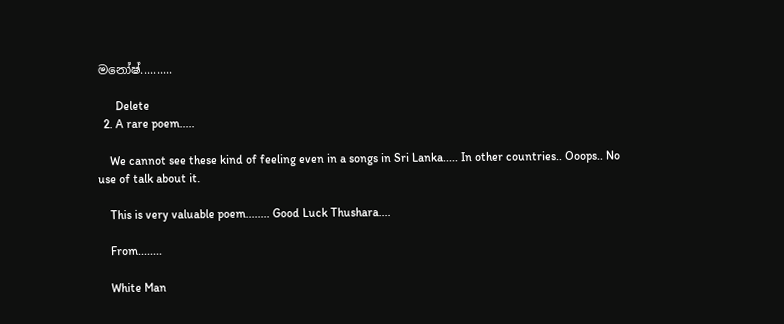මනෝෂ්..........

      Delete
  2. A rare poem.....

    We cannot see these kind of feeling even in a songs in Sri Lanka..... In other countries.. Ooops.. No use of talk about it.

    This is very valuable poem........ Good Luck Thushara....

    From........

    White Man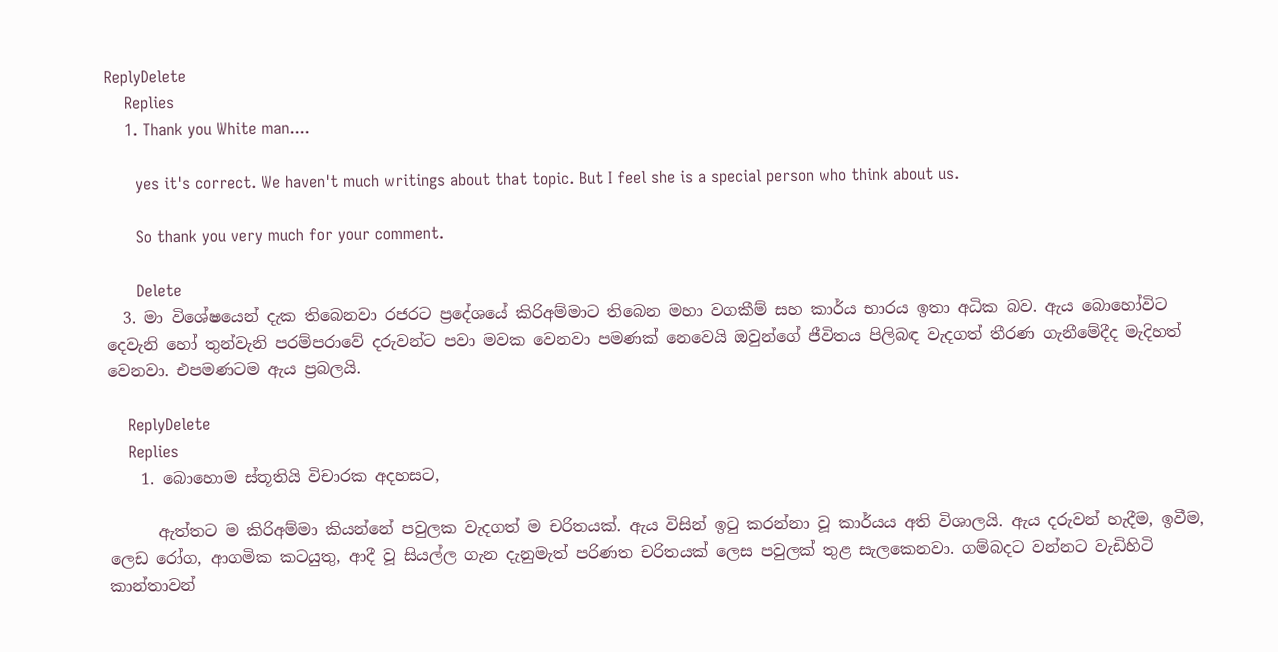ReplyDelete
    Replies
    1. Thank you White man....

      yes it's correct. We haven't much writings about that topic. But I feel she is a special person who think about us.

      So thank you very much for your comment.

      Delete
  3. මා විශේෂයෙන් දැක තිබෙනවා රජරට ප්‍රදේශයේ කිරිඅම්මාට තිබෙන මහා වගකීම් සහ කාර්ය භාරය ඉතා අධික බව. ඇය බොහෝවිට දෙවැනි හෝ තුන්වැනි පරම්පරාවේ දරුවන්ට පවා මවක වෙනවා පමණක් නෙවෙයි ඔවුන්ගේ ජීවිතය පිලිබඳ වැදගත් තීරණ ගැනීමේදීද මැදිහත් වෙනවා. එපමණටම ඇය ප්‍රබලයි.

    ReplyDelete
    Replies
    1. බොහොම ස්තූතියි විචාරක අදහසට,

      ඇත්තට ම කිරිඅම්මා කියන්නේ පවුලක වැදගත් ම චරිතයක්. ඇය විසින් ඉටු කරන්නා වූ කාර්යය අති විශාලයි. ඇය දරුවන් හැදීම, ඉවීම, ලෙඩ රෝග, ආගමික කටයුතු, ආදී වූ සියල්ල ගැන දැනුමැත් පරිණත චරිතයක් ලෙස පවුලක් තුළ සැලකෙනවා. ගම්බදට වන්නට වැඩිහිටි කාන්තාවන්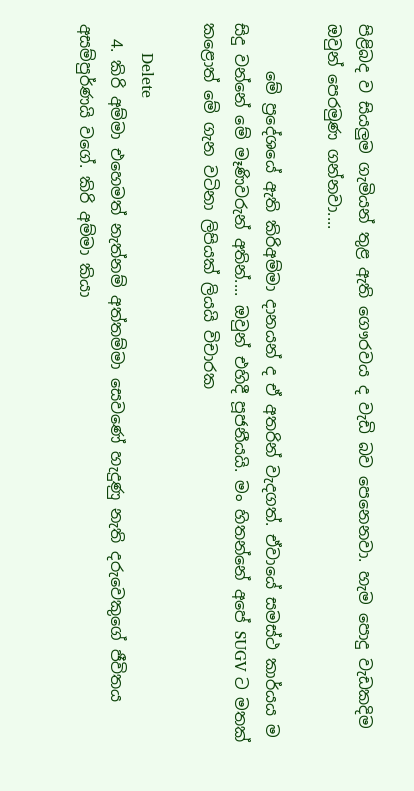පිළිබද ව සියලුම ගැමියන් තුළ ඇති ගෞරවය ද වැඩි බව පෙනෙනවා. හැම පොදු වැඩකදිම ඔවුන් පෙරමුණ ගන්නවා....

      මේ ප්‍රදේශයේ ඇති කිරිඅම්මා දානයන් ද ඒ අතරින් වැදගත්. ඒවායේ සමස්ථ කාර්යය ම සිදු වන්නේ මේ මෑණිවරුන් අතින්.... ඔවුන් එහිදී පූජනීයයි. මං හිතන්නේ අපේ SUGV ට මතක් කළොත් මේ ගැන වටිනා ලිපියක් ලියයි විචාරක

      Delete
  4. කිරි අම්මා එහෙමත් නැත්නම් අත්තම්මා සෙවණේ හැදුණු නැති දරුවෙකුගේ ජීවිතය අසම්පුර්ණයි වගේ. කිරි අම්මා කියා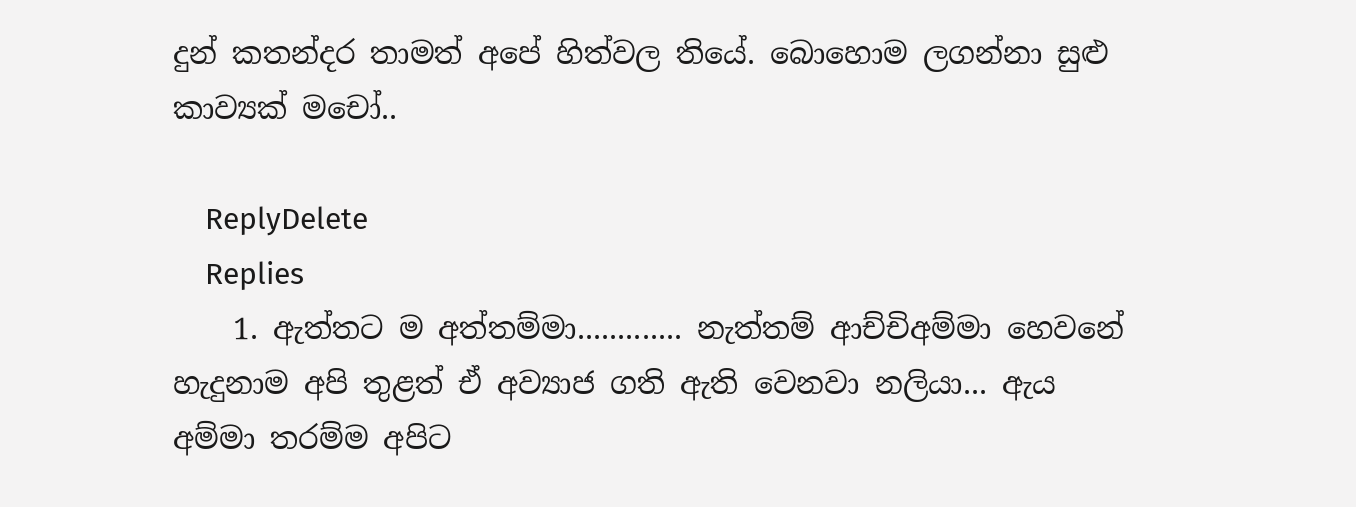දුන් කතන්දර තාමත් අපේ හිත්වල තියේ. බොහොම ලගන්නා සුළු කාව්‍යක් මචෝ..

    ReplyDelete
    Replies
    1. ඇත්තට ම අත්තම්මා............. නැත්තම් ආච්චිඅම්මා හෙවනේ හැදුනාම අපි තුළත් ඒ අව්‍යාජ ගති ඇති වෙනවා නලියා... ඇය අම්මා තරම්ම අපිට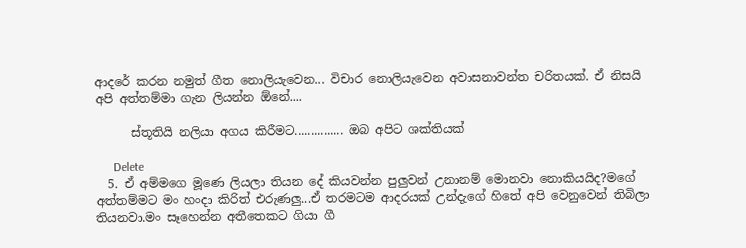ආදරේ කරන නමුත් ගීත නොලියැවෙන... විචාර නොලියැවෙන අවාසනාවන්ත චරිතයක්. ඒ නිසයි අපි අත්තම්මා ගැන ලියන්න ඕනේ....

      ස්තූතියි නලියා අගය කිරීමට............... ඔබ අපිට ශක්තියක්

      Delete
  5. ඒ අම්මගෙ මූණෙ ලියලා තියන දේ කියවන්න පුලුවන් උනානම් මොනවා නොකියයිද?මගේ අත්තම්මට මං හංදා කිරිත් එරුණලු...ඒ තරමටම ආදරයක් උන්දැගේ හිතේ අපි වෙනුවෙන් තිබිලා තියනවා.මං සෑහෙන්න අතීතෙකට ගියා ගී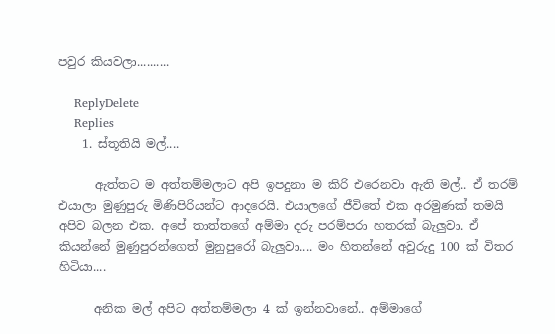පවුර කියවලා..........

    ReplyDelete
    Replies
    1. ස්තූතියි මල්....

      ඇත්තට ම අත්තම්මලාට අපි ඉපදුනා ම කිරි එරෙනවා ඇති මල්.. ඒ තරම් එයාලා මුණුපුරු මිණිපිරියන්ට ආදරෙයි. එයාලගේ ජීවිතේ එක අරමුණක් තමයි අපිව බලන එක. අපේ තාත්තගේ අම්මා දරු පරම්පරා හතරක් බැලුවා. ඒ කියන්නේ මුණුපුරන්ගෙත් මුනුපුරෝ බැලුවා.... මං හිතන්නේ අවුරුදු 100 ක් විතර හිටියා....

      අනික මල් අපිට අත්තම්මලා 4 ක් ඉන්නවානේ.. අම්මාගේ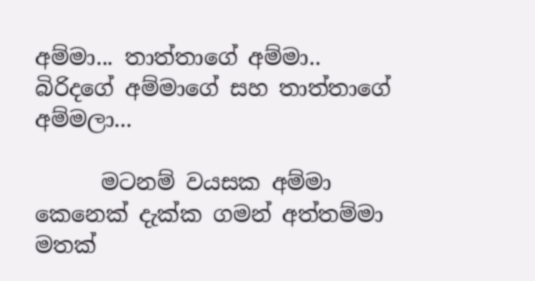අම්මා... තාත්තාගේ අම්මා.. බිරිදගේ අම්මාගේ සහ තාත්තාගේ අම්මලා...

      මටනම් වයසක අම්මා කෙනෙක් දැක්ක ගමන් අත්තම්මා මතක්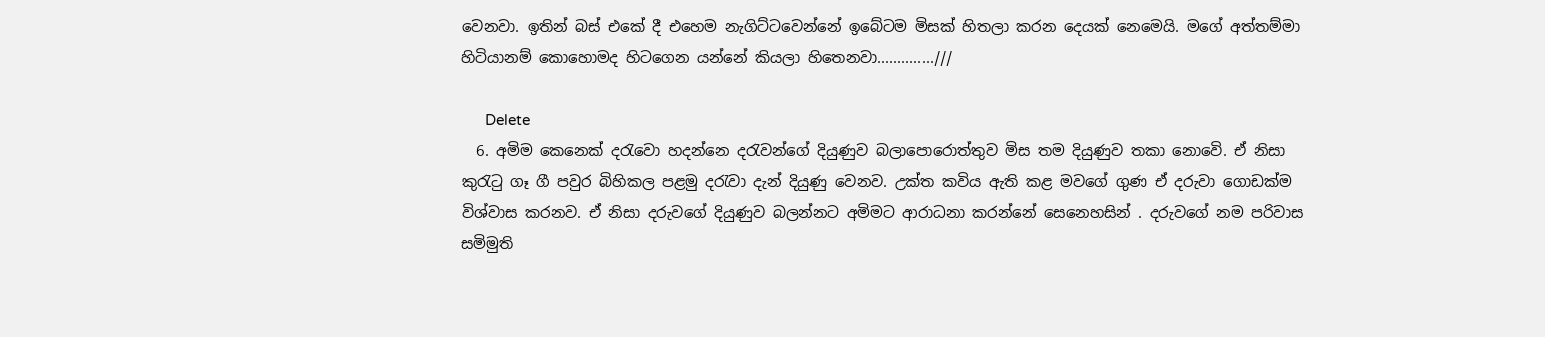වෙනවා. ඉතින් බස් එකේ දී එහෙම නැගිට්ටවෙන්නේ ඉබේටම මිසක් හිතලා කරන දෙයක් නෙමෙයි. මගේ අත්තම්මා හිටියානම් කොහොමද හිටගෙන යන්නේ කියලා හිතෙනවා..............///

      Delete
  6. අමිම කෙනෙක් දරැවො හදන්නෙ දරැවන්ගේ දියුණුව බලාපොරොත්තුව මිස තම දියුණුව තකා නොවෙි. ඒ නිසා කුරැටු ගෑ ගී පවුර බිහිකල පළමු දරැවා දැන් දියුණු වෙනව. උක්ත කවිය ඇති කළ මවගේ ගුණ ඒ දරුවා ගොඩක්ම විශ්වාස කරනව. ඒ නිසා දරුවගේ දියුණුව බලන්නට අමිමට ආරාධනා කරන්නේ සෙනෙහසින් . දරුවගේ නම පරිවාස සමිමුති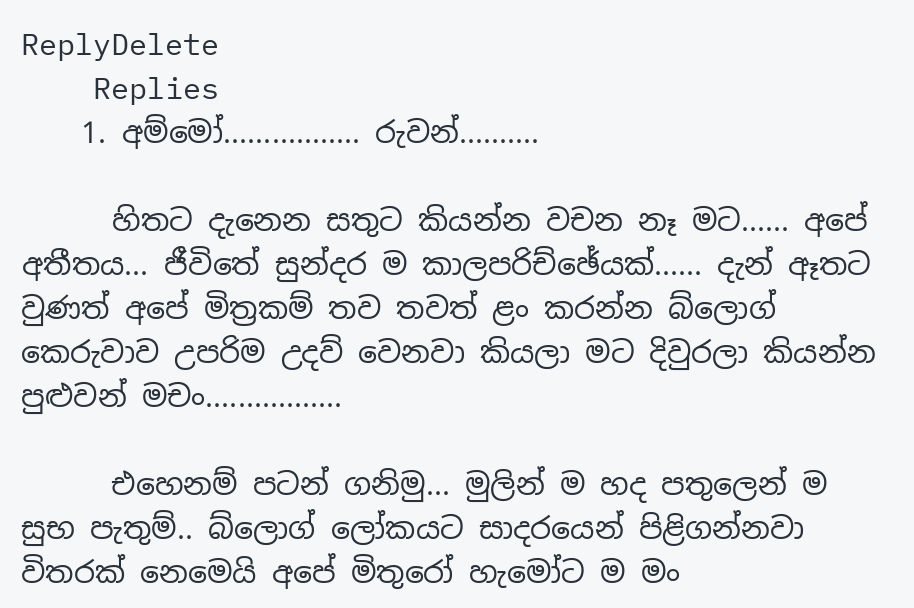ReplyDelete
    Replies
    1. අම්මෝ................. රුවන්..........

      හිතට දැනෙන සතුට කියන්න වචන නෑ මට...... අපේ අතීතය... ජීවිතේ සුන්දර ම කාලපරිච්ඡේයක්...... දැන් ඈතට වුණත් අපේ මිත්‍රකම් තව තවත් ළං කරන්න බ්ලොග් කෙරුවාව උපරිම උදව් වෙනවා කියලා මට දිවුරලා කියන්න පුළුවන් මචං.................

      එහෙනම් පටන් ගනිමු... මුලින් ම හද පතුලෙන් ම සුභ පැතුම්.. බ්ලොග් ලෝකයට සාදරයෙන් පිළිගන්නවා විතරක් නෙමෙයි අපේ මිතුරෝ හැමෝට ම මං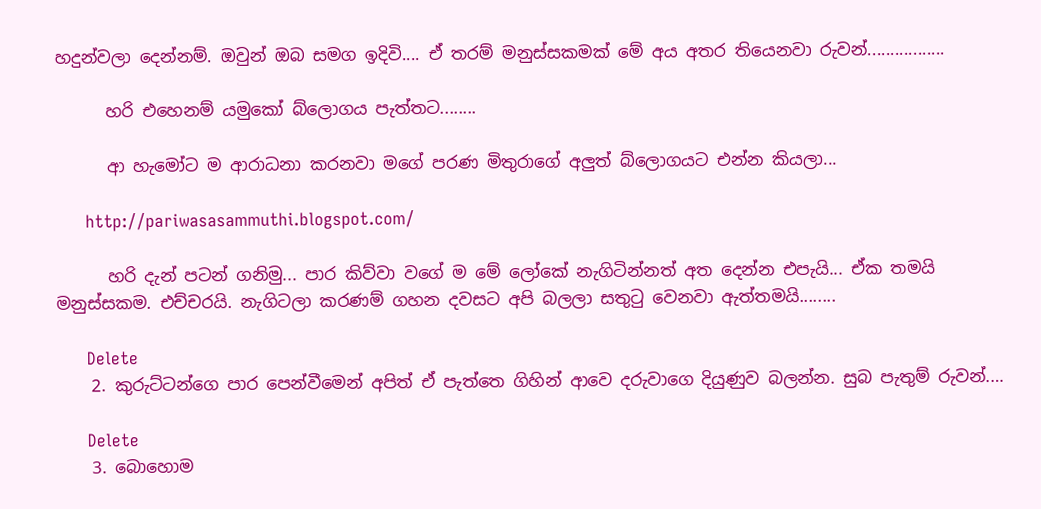හදුන්වලා දෙන්නම්. ඔවුන් ඔබ සමග ඉදිවි.... ඒ තරම් මනුස්සකමක් මේ අය අතර තියෙනවා රුවන්.................

      හරි එහෙනම් යමුකෝ බ්ලොගය පැත්තට........

      ආ හැමෝට ම ආරාධනා කරනවා මගේ පරණ මිතුරාගේ අලුත් බ්ලොගයට එන්න කියලා...

      http://pariwasasammuthi.blogspot.com/

      හරි දැන් පටන් ගනිමු... පාර කිව්වා වගේ ම මේ ලෝකේ නැගිටින්නත් අත දෙන්න එපැයි... ඒක තමයි මනුස්සකම. එච්චරයි. නැගිටලා කරණම් ගහන දවසට අපි බලලා සතුටු වෙනවා ඇත්තමයි........

      Delete
    2. කුරුට්ටන්ගෙ පාර පෙන්වීමෙන් අපිත් ඒ පැත්තෙ ගිහින් ආවෙ දරුවාගෙ දියුණුව බලන්න. සුබ පැතුම් රුවන්.…

      Delete
    3. බොහොම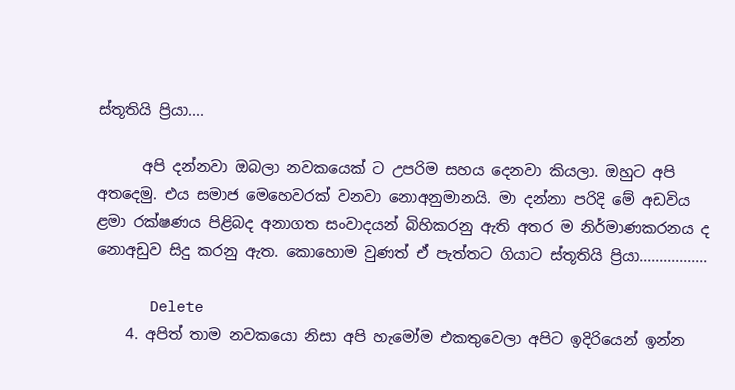ස්තූතියි ප්‍රියා....

      අපි දන්නවා ඔබලා නවකයෙක් ට උපරිම සහය දෙනවා කියලා. ඔහුට අපි අතදෙමු. එය සමාජ මෙහෙවරක් වනවා නොඅනුමානයි. මා දන්නා පරිදි මේ අඩවිය ළමා රක්ෂණය පිළිබද අනාගත සංවාදයන් බිහිකරනු ඇති අතර ම නිර්මාණකරනය ද නොඅඩුව සිදු කරනු ඇත. කොහොම වුණත් ඒ පැත්තට ගියාට ස්තූතියි ප්‍රියා.................

      Delete
    4. අපිත් තාම නවකයො නිසා අපි හැමෝම එකතුවෙලා අපිට ඉදිරියෙන් ඉන්න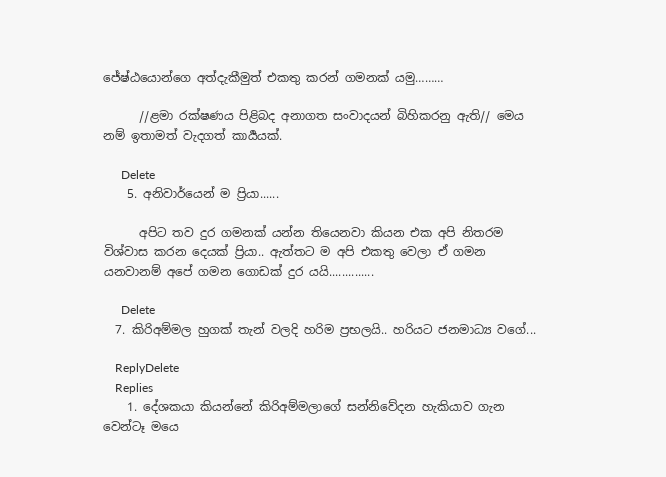ජේෂ්ඨයොන්ගෙ අත්දැකීමුත් එකතු කරන් ගමනක් යමු………

      //ළමා රක්ෂණය පිළිබද අනාගත සංවාදයන් බිහිකරනු ඇති// මෙය නම් ඉතාමත් වැදගත් කාර්‍යයක්.

      Delete
    5. අනිවාර්යෙන් ම ප්‍රියා......

      අපිට තව දුර ගමනක් යන්න තියෙනවා කියන එක අපි නිතරම විශ්වාස කරන දෙයක් ප්‍රියා.. ඇත්තට ම අපි එකතු වෙලා ඒ ගමන යනවානම් අපේ ගමන ගොඩක් දුර යයි..............

      Delete
  7. කිරිඅම්මල හුගක් තැන් වලදි හරිම ප්‍රභලයි.. හරියට ජනමාධ්‍ය වගේ...

    ReplyDelete
    Replies
    1. දේශකයා කියන්නේ කිරිඅම්මලාගේ සන්නිවේදන හැකියාව ගැන වෙන්ටෑ මයෙ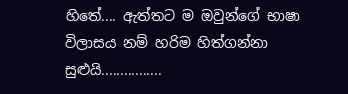හිතේ.... ඇත්තට ම ඔවුන්ගේ භාෂා විලාසය නම් හරිම හිත්ගන්නා සුළුයි................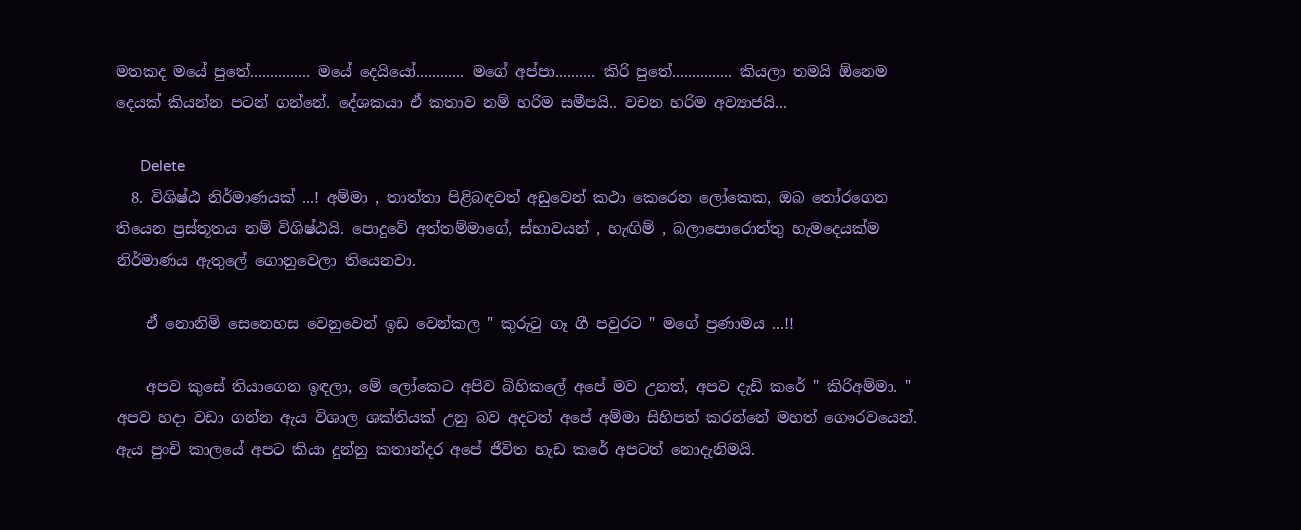මතකද මයේ පුතේ............... මයේ දෙයියෝ............ මගේ අප්පා.......... කිරි පුතේ............... කියලා තමයි ඕනෙම දෙයක් කියන්න පටන් ගන්නේ. දේශකයා ඒ කතාව නම් හරිම සමීපයි.. වචන හරිම අව්‍යාජයි...

      Delete
  8. විශිෂ්ඨ නිර්මාණයක් ...! අම්මා , තාත්තා පිළිබඳවත් අඩුවෙන් කථා කෙරෙන ලෝකෙක, ඔබ ‍තෝරගෙන තියෙන ප්‍රස්තූතය නම් විශිෂ්ඨයි. පොදුවේ අත්තම්මාගේ, ස්භාවයන් , හැඟිම් , බලාපොරොත්තු හැමදෙයක්ම නිර්මාණය ඇතුලේ ගොනුවෙලා තියෙනවා.

    ඒ නොනිමි සෙනෙහස වෙනුවෙන් ඉඩ වෙන්කල " කුරු‍ටු ගෑ ගී පවුරට " මගේ ප්‍රණාමය ...!!

    අපව කුසේ තියාගෙන ඉඳලා, මේ ලෝකෙට අපිව බිහිකලේ අපේ මව උනත්, අපව දැඩි කරේ " කිරිඅම්මා. " අපව හදා වඩා ගන්න ඇය විශාල ශක්තියක් උනු බව අදටත් අපේ අම්මා සිහිපත් කරන්නේ මහත් ගෞරවයෙන්. ඇය පුංචි කාලයේ අපට කියා දුන්නු කතාන්දර අපේ ජීවිත හැඩ කරේ අපටත් නොදැනිමයි.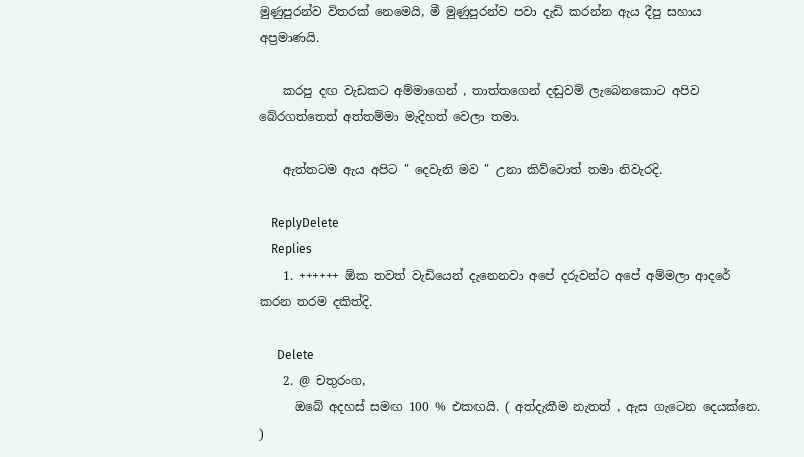මුණුපුරන්ව විතරක් නෙමෙයි, මී මුණුපුරන්ව පවා දැඩි කරන්න ඇය දීපු සහාය අප්‍රමාණයි.

    කරපු දඟ වැඩකට අම්මාගෙන් , තාත්තගෙන් දඬුවම් ලැබෙනකොට අපිව බේරගත්තෙත් අත්තම්මා මැදිහත් වෙලා තමා.

    ඇත්තටම ඇය අපිට " දෙවැනි මව " උනා කිව්වොත් තමා නිවැරදි.

    ReplyDelete
    Replies
    1. ++++++ ඕක තවත් වැඩියෙන් දැනෙනවා අපේ දරුවන්ට අපේ අම්මලා ආදරේ කරන තරම දකිත්දි.

      Delete
    2. @ චතුරංග,
      ඔබේ අදහස් සමඟ 100 % එකඟයි. ( අත්දැකීම නැතත් , ඇස ගැටෙන දෙයක්නෙ. )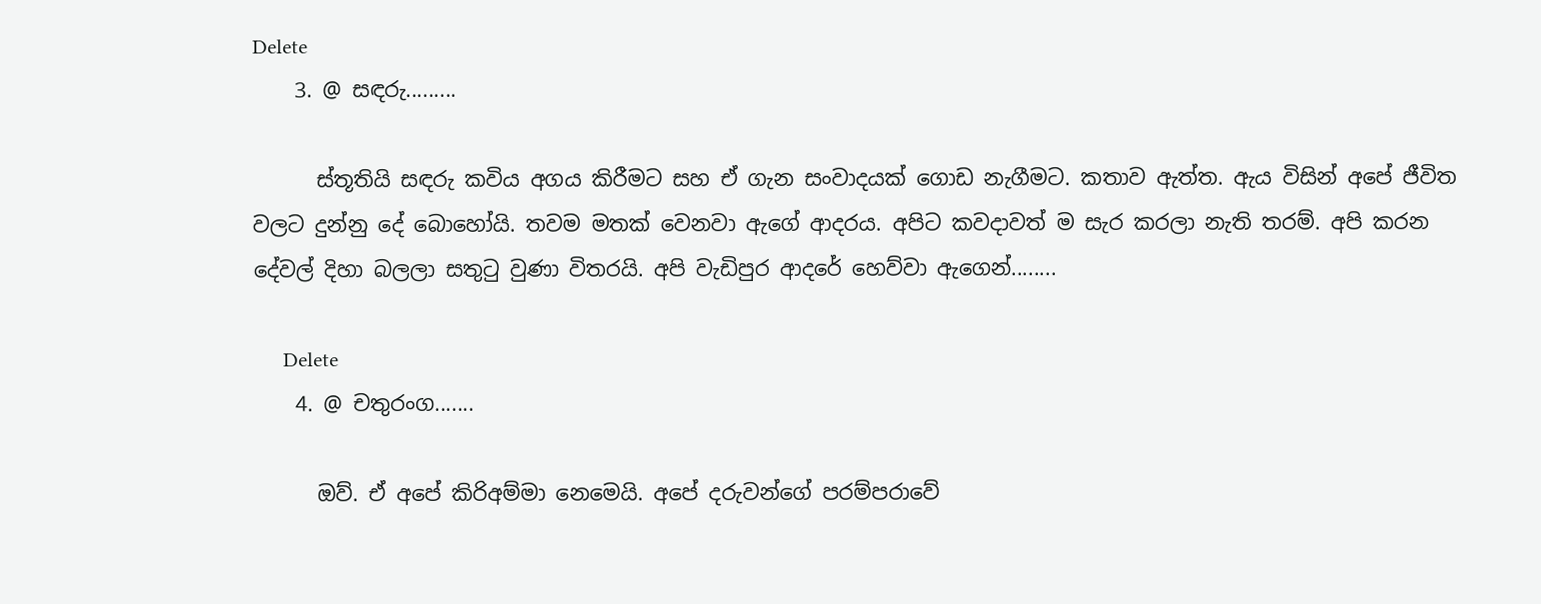Delete
    3. @ සඳරු.........

      ස්තූතියි සඳරු කවිය අගය කිරීමට සහ ඒ ගැන සංවාදයක් ගොඩ නැගීමට. කතාව ඇත්ත. ඇය විසින් අපේ ජීවිත වලට දුන්නු දේ බොහෝයි. තවම මතක් වෙනවා ඇගේ ආදරය. අපිට කවදාවත් ම සැර කරලා නැති තරම්. අපි කරන දේවල් දිහා බලලා සතුටු වුණා විතරයි. අපි වැඩිපුර ආදරේ හෙව්වා ඇගෙන්........

      Delete
    4. @ චතුරංග.......

      ඔව්. ඒ අපේ කිරිඅම්මා නෙමෙයි. අපේ දරුවන්ගේ පරම්පරාවේ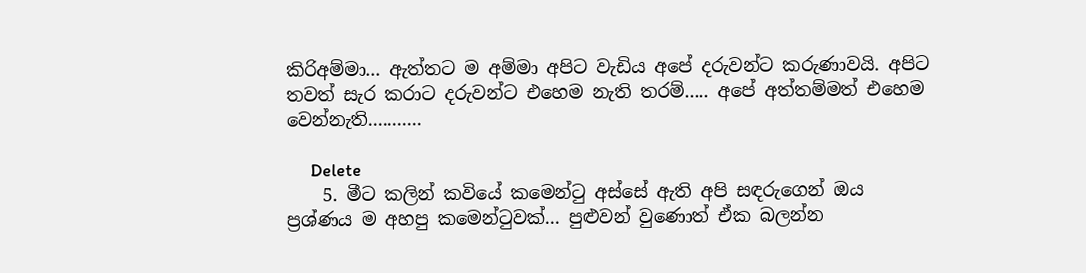කිරිඅම්මා... ඇත්තට ම අම්මා අපිට වැඩිය අපේ දරුවන්ට කරුණාවයි. අපිට තවත් සැර කරාට දරුවන්ට එහෙම නැති තරම්..... අපේ අත්තම්මත් එහෙම වෙන්නැති...........

      Delete
    5. මීට කලින් කවියේ කමෙන්ටු අස්සේ ඇති අපි සඳරුගෙන් ඔය ප්‍රශ්ණය ම අහපු කමෙන්ටුවක්... පුළුවන් වුණොත් ඒක බලන්න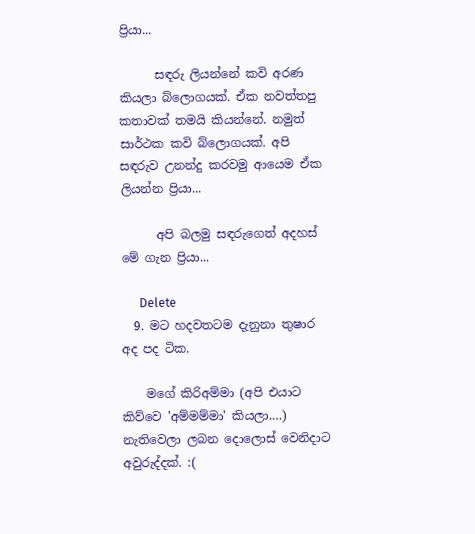ප්‍රියා...

      සඳරු ලියන්නේ කවි අරණ කියලා බ්ලොගයක්. ඒක නවත්තපු කතාවක් තමයි කියන්නේ. නමුත් සාර්ථක කවි බ්ලොගයක්. අපි සඳරුව උනන්දු කරවමු ආයෙම ඒක ලියන්න ප්‍රියා...

      අපි බලමු සඳරුගෙත් අදහස් මේ ගැන ප්‍රියා...

      Delete
  9. මට හදවතටම දැනුනා තුෂාර අද පද ටික.

    මගේ කිරිඅම්මා (අපි එයාට කිව්වෙ 'අම්මම්මා' කියලා.…) නැතිවෙලා ලබන දොලොස් වෙනිදාට අවුරුද්දක්. :(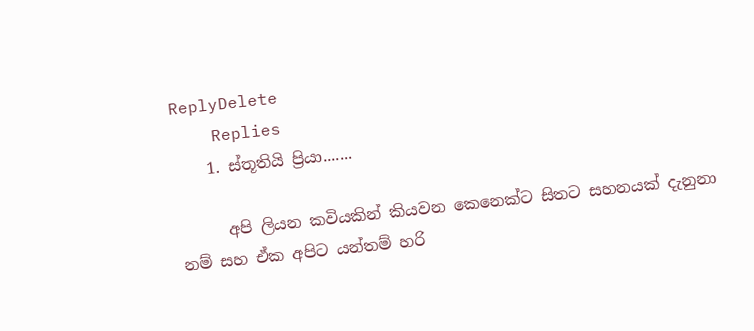ReplyDelete
    Replies
    1. ස්තූතියි ප්‍රියා.......

      අපි ලියන කවියකින් කියවන කෙනෙක්ට සිතට සහනයක් දැනුනා නම් සහ ඒක අපිට යන්තම් හරි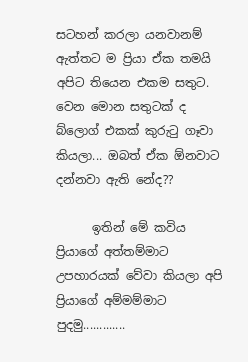සටහන් කරලා යනවානම් ඇත්තට ම ප්‍රියා ඒක තමයි අපිට තියෙන එකම සතුට. වෙන මොන සතුටක් ද බ්ලොග් එකක් කුරුටු ගෑවා කියලා... ඔබත් ඒක ඕනවාට දන්නවා ඇති නේද??

      ඉතින් මේ කවිය ප්‍රියාගේ අත්තම්මාට උපහාරයක් වේවා කියලා අපි ප්‍රියාගේ අම්මම්මාට පුදමු.............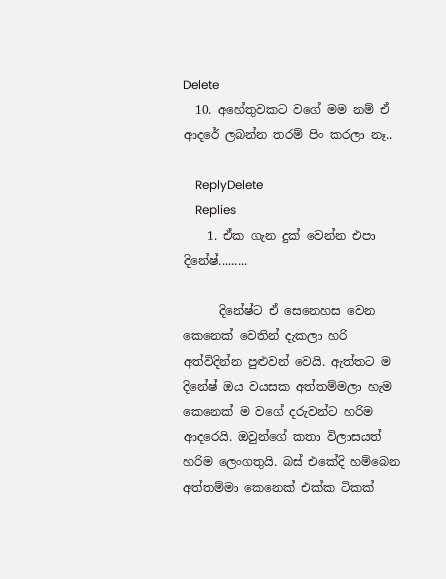Delete
  10. අහේතුවකට වගේ මම නම් ඒ ආදරේ ලබන්න තරම් පිං කරලා නෑ..

    ReplyDelete
    Replies
    1. ඒක ගැන දුක් වෙන්න එපා දිනේෂ්.........

      දිනේෂ්ට ඒ සෙනෙහස වෙන කෙනෙක් වෙතින් දැකලා හරි අත්විදින්න පුළුවන් වෙයි. ඇත්තට ම දිනේෂ් ඔය වයසක අත්තම්මලා හැම කෙනෙක් ම වගේ දරුවන්ට හරිම ආදරෙයි. ඔවුන්ගේ කතා විලාසයත් හරිම ලෙංගතුයි. බස් එකේදි හම්බෙන අත්තම්මා කෙනෙක් එක්ක ටිකක්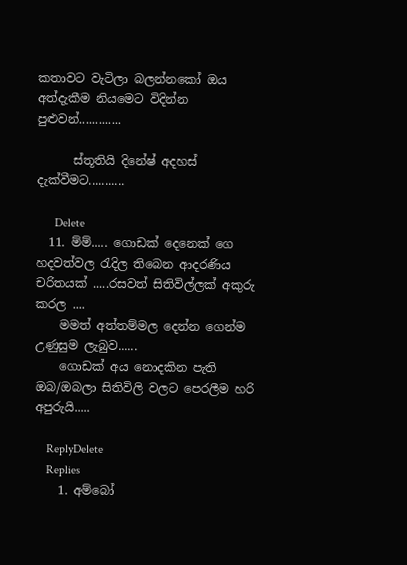කතාවට වැටිලා බලන්නකෝ ඔය අත්දැකීම නියමෙට විදින්න පුළුවන්.............

      ස්තූතියි දිනේෂ් අදහස් දැක්වීමට...........

      Delete
  11. ම්ම්..... ගොඩක් දෙනෙක් ගෙ හදවත්වල රැදිල තිබෙන ආදරණිය චරිතයක් .....රසවත් සිතිවිල්ලක් අකුරු කරල ....
    මමත් අත්තම්මල දෙන්න ගෙන්ම උණුසුම ලැබුව......
    ගොඩක් අය නොදකින පැති ඔබ/ඔබලා සිතිවිලි වලට පෙරලීම හරි අපුරුයි.....

    ReplyDelete
    Replies
    1. අම්බෝ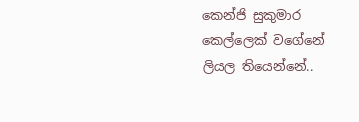කෙන්ජි සුකුමාර කෙල්ලෙක් වගේනේ ලියල තියෙන්නේ..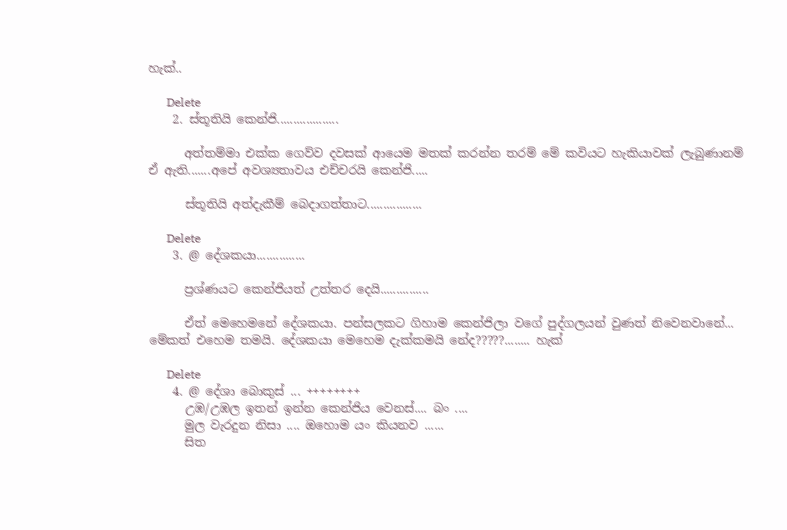හැක්..

      Delete
    2. ස්තූතියි කෙන්ජි...................

      අත්තම්මා එක්ක ගෙව්ව දවසක් ආයෙම මතක් කරන්න තරම් මේ කවියට හැකියාවක් ලැබුණානම් ඒ ඇති.......අපේ අවශ්‍යතාවය එච්චරයි කෙන්ජි.....

      ස්තූතියි අත්දැකීම් බෙදාගත්තාට.................

      Delete
    3. @ දේශකයා...............

      ප්‍රශ්ණයට කෙන්ජියත් උත්තර දෙයි...............

      ඒත් මෙහෙමනේ දේශකයා. පන්සලකට ගිහාම කෙන්ජිලා වගේ පුද්ගලයන් වුණත් නිවෙනවානේ... මේකත් එහෙම තමයි. දේශකයා මෙහෙම දැක්කමයි නේද?????........ හැක්

      Delete
    4. @ දේශා බොකුස් ... ++++++++
      උඹ/උඹල ඉතන් ඉන්න කෙන්ජිය වෙනස්.... බං ....
      මුල වැරදුන නිසා .... ඔහොම යං කියනව ......
      සිත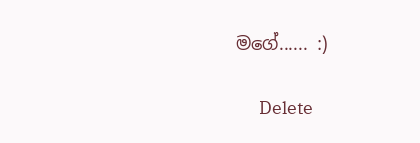මගේ...... :)

      Delete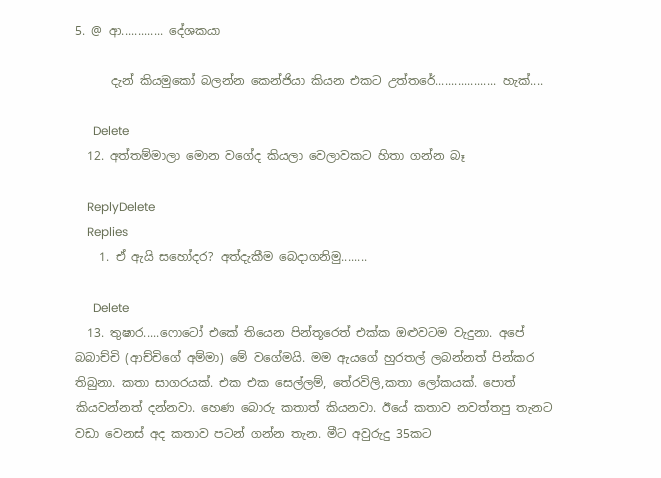5. @ ආ............. දේශකයා

      දැන් කියමුකෝ බලන්න කෙන්ජියා කියන එකට උත්තරේ................... හැක්....

      Delete
  12. අත්තම්මාලා මොන වගේද කියලා වෙලාවකට හිතා ගන්න බෑ

    ReplyDelete
    Replies
    1. ඒ ඇයි සහෝදර? අත්දැකීම බෙදාගනිමු........

      Delete
  13. තුෂාර.....ෆොටෝ එකේ තියෙන පින්තූරෙත් එක්ක ඔළුවටම වැදුනා. අපේ බබාච්චි (ආච්චිගේ අම්මා) මේ වගේමයි. මම ඇයගේ හුරතල් ලබන්නත් පින්කර තිබුනා. කතා සාගරයක්. එක එක සෙල්ලම්, තේරවිලි,කතා ලෝකයක්. පොත් කියවන්නත් දන්නවා. හෙණ බොරු කතාත් කියනවා. ඊයේ කතාව නවත්තපු තැනට වඩා වෙනස් අද කතාව පටන් ගන්න තැන. මීට අවුරුදු 35කට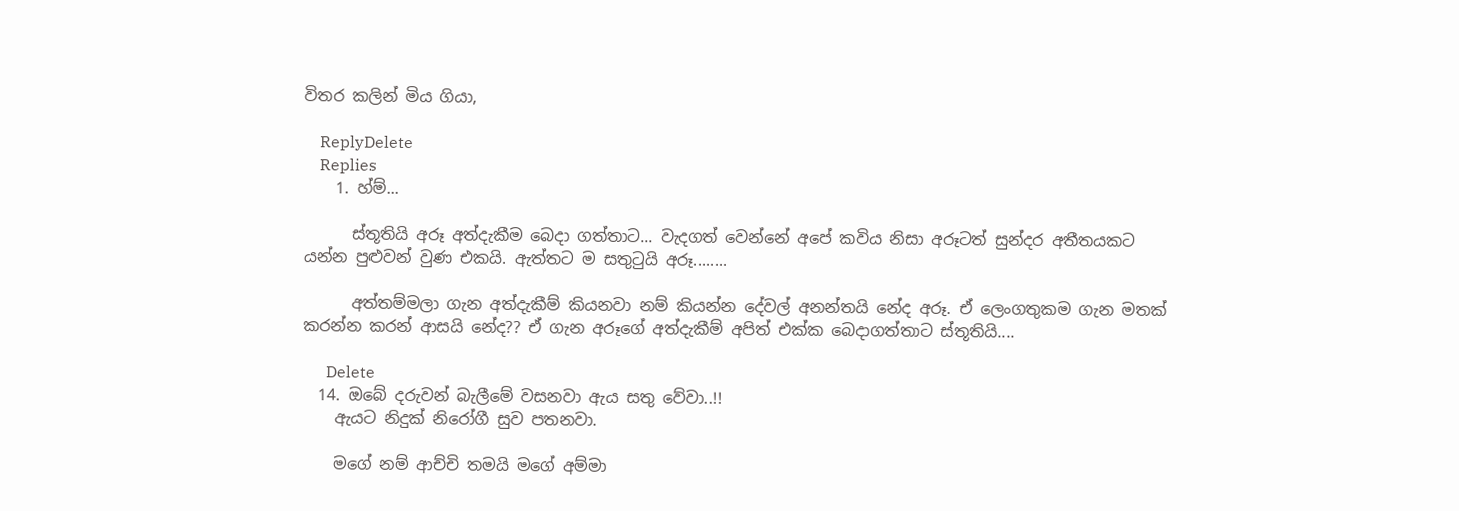විතර කලින් මිය ගියා,

    ReplyDelete
    Replies
    1. හ්ම්...

      ස්තූතියි අරූ අත්දැකීම බෙදා ගත්තාට... වැදගත් වෙන්නේ අපේ කවිය නිසා අරූටත් සුන්දර අතීතයකට යන්න පුළුවන් වුණ එකයි. ඇත්තට ම සතුටුයි අරූ........

      අත්තම්මලා ගැන අත්දැකීම් කියනවා නම් කියන්න දේවල් අනන්තයි නේද අරූ. ඒ ලෙංගතුකම ගැන මතක් කරන්න කරන් ආසයි නේද?? ඒ ගැන අරූගේ අත්දැකීම් අපිත් එක්ක බෙදාගත්තාට ස්තූතියි....

      Delete
  14. ඔබේ දරුවන් බැලීමේ වසනවා ඇය සතු වේවා..!!
    ඇයට නිදුක් නිරෝගී සුව පතනවා.

    මගේ නම් ආච්චි තමයි මගේ අම්මා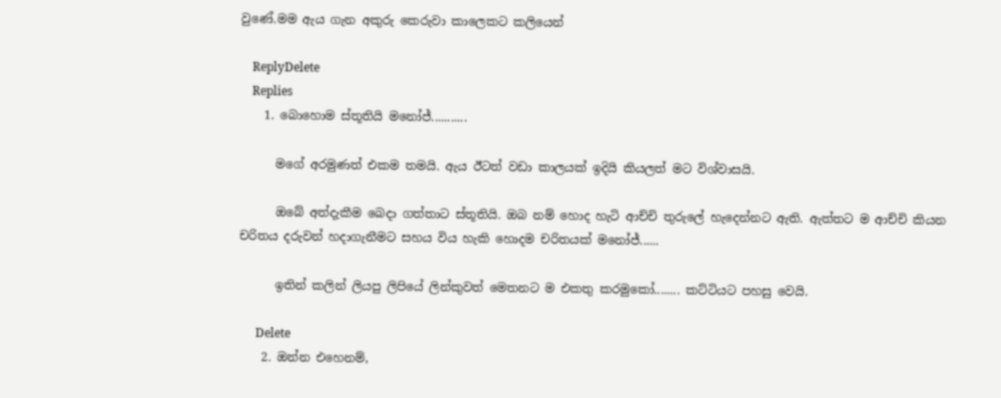වුණේ.මම ඇය ගැන අකුරු කෙරුවා කාලෙකට කලියෙන්

    ReplyDelete
    Replies
    1. බොහොම ස්තූතියි මනෝජ්...........

      මගේ අරමුණත් එකම තමයි. ඇය ඊටත් වඩා කාලයක් ඉදියි කියලත් මට විශ්වාසයි.

      ඔබේ අත්දැකීම බෙදා ගත්තාට ස්තූතියි. ඔබ නම් හොද හැටි ආච්චි තුරුලේ හැදෙන්නට ඇති. ඇත්තට ම ආච්චි කියන චරිතය දරුවන් හදාගැනීමට සහය විය හැකි හොදම චරිතයක් මනෝජ්......

      ඉතින් කලින් ලියපු ලිපියේ ලින්කුවත් මෙතනට ම එකතු කරමුකෝ........ කට්ටියට පහසු වෙයි.

      Delete
    2. ඔන්න එහෙනම්,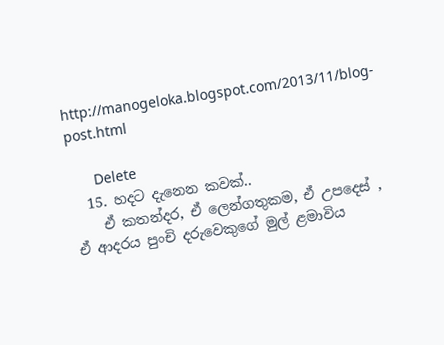http://manogeloka.blogspot.com/2013/11/blog-post.html

      Delete
  15. හදට දැනෙන කවක්..
    ඒ කතන්දර, ඒ ලෙන්ගතුකම, ඒ උපදෙස් , ඒ ආදරය පුංචි දරුවෙකුගේ මුල් ළමාවිය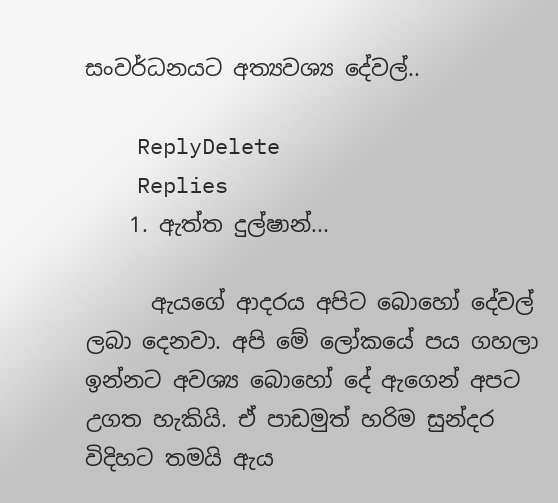සංවර්ධනයට අත්‍යවශ්‍ය දේවල්..

    ReplyDelete
    Replies
    1. ඇත්ත දුල්ෂාන්...

      ඇයගේ ආදරය අපිට බොහෝ දේවල් ලබා දෙනවා. අපි මේ ලෝකයේ පය ගහලා ඉන්නට අවශ්‍ය බොහෝ දේ ඇගෙන් අපට උගත හැකියි. ඒ පාඩමුත් හරිම සුන්දර විදිහට තමයි ඇය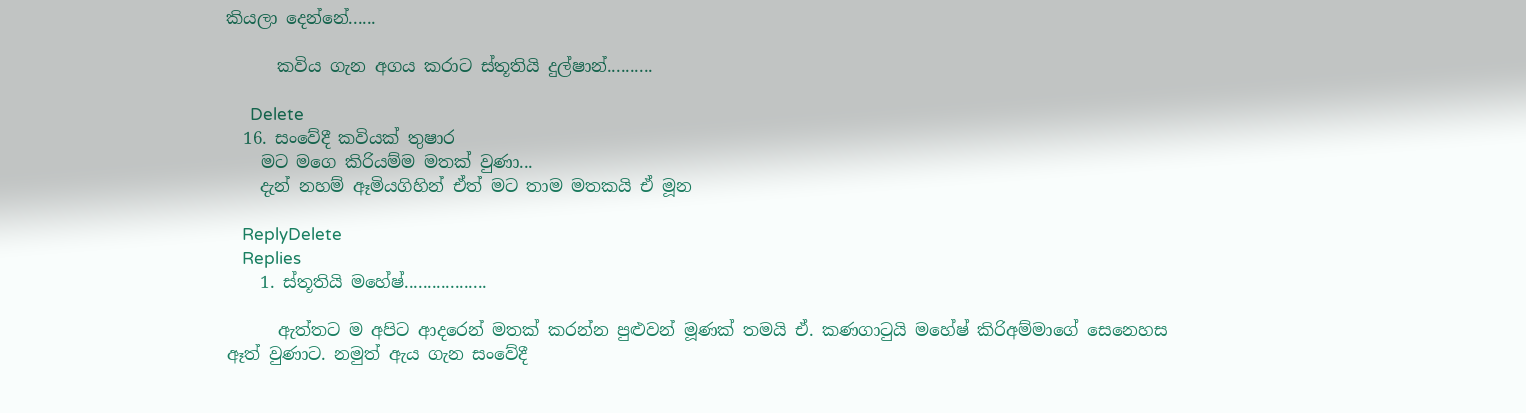කියලා දෙන්නේ......

      කවිය ගැන අගය කරාට ස්තූතියි දුල්ෂාන්..........

      Delete
  16. සංවේදී කවියක් තුෂාර
    මට මගෙ කිරියම්ම මතක් වුණා...
    දැන් නහම් ඈමියගිහින් ඒත් මට තාම මතකයි ඒ මූන

    ReplyDelete
    Replies
    1. ස්තූතියි මහේෂ්..................

      ඇත්තට ම අපිට ආදරෙන් මතක් කරන්න පුළුවන් මූණක් තමයි ඒ. කණගාටුයි මහේෂ් කිරිඅම්මාගේ සෙනෙහස ඈත් වුණාට. නමුත් ඇය ගැන සංවේදී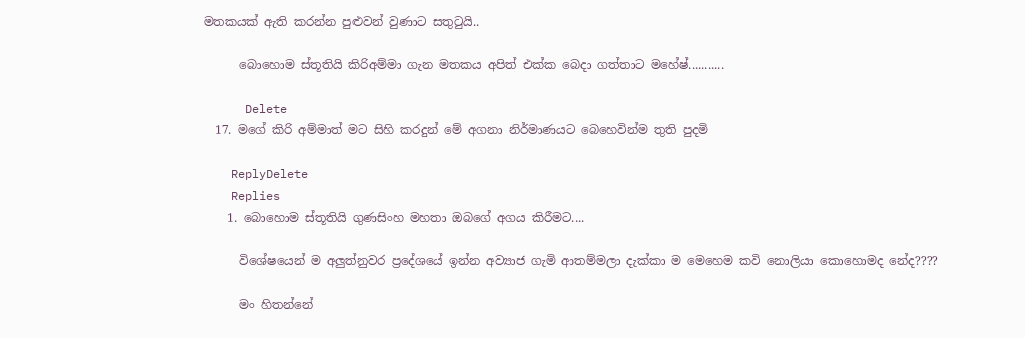මතකයක් ඇති කරන්න පුළුවන් වුණාට සතුටුයි..

      බොහොම ස්තූතියි කිරිඅම්මා ගැන මතකය අපිත් එක්ක බෙදා ගත්තාට මහේෂ්...........

      Delete
  17. මගේ කිරි අම්මාත් මට සිහි කරදුන් මේ අගනා නිර්මාණයට බෙහෙවින්ම තුති පුදමි

    ReplyDelete
    Replies
    1. බොහොම ස්තූතියි ගුණසිංහ මහතා ඔබගේ අගය කිරීමට....

      විශේෂයෙන් ම අලුත්නුවර ප්‍රදේශයේ ඉන්න අව්‍යාජ ගැමි ආතම්මලා දැක්කා ම මෙහෙම කවි නොලියා කොහොමද නේද????

      මං හිතන්නේ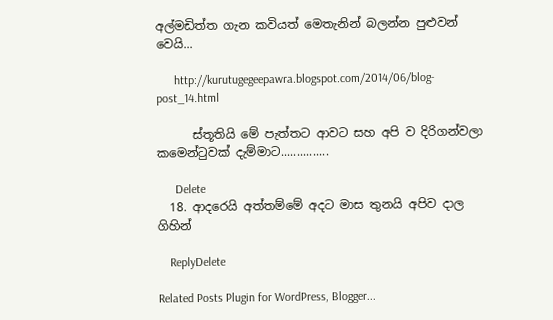අල්මඩිත්ත ගැන කවියත් මෙතැනින් බලන්න පුළුවන් වෙයි...

      http://kurutugegeepawra.blogspot.com/2014/06/blog-post_14.html

      ස්තූතියි මේ පැත්තට ආවට සහ අපි ව දිරිගන්වලා කමෙන්ටුවක් දැම්මාට...............

      Delete
  18. ආදරෙයි අත්තම්මේ අදට මාස තුනයි අපිව දාල ගිහින්

    ReplyDelete

Related Posts Plugin for WordPress, Blogger...